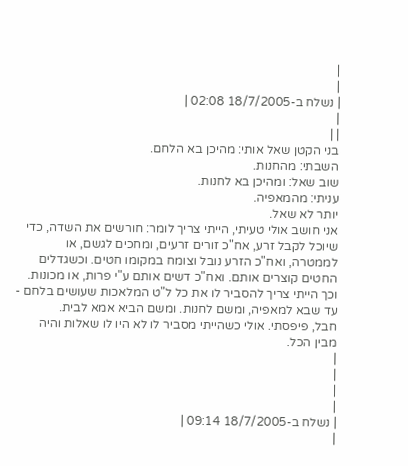|
|
| נשלח ב-18/7/2005 02:08 |
|
| |
בני הקטן שאל אותי: מהיכן בא הלחם.
השבתי: מהחנות.
שוב שאל: ומהיכן בא לחנות.
עניתי: מהמאפיה.
יותר לא שאל.
אני חושב אולי טעיתי, הייתי צריך לומר: חורשים את השדה, כדי שיוכל לקבל זרע, אח"כ זורים זרעים, ומחכים לגשם, או לממטרה, ואח"כ הזרע נובל וצומח במקומו חטים. וכשגדלים החטים קוצרים אותם. ואח"כ דשים אותם ע"י פרות, או מכונות. וכך הייתי צריך להסביר לו את כל ל"ט המלאכות שעושים בלחם - עד שבא למאפיה, ומשם לחנות. ומשם הביא אמא לבית.
חבל, פיפסתי. אולי כשהייתי מסביר לו לא היו לו שאלות והיה מבין הכל.
|
|
|
|
| נשלח ב-18/7/2005 09:14 |
|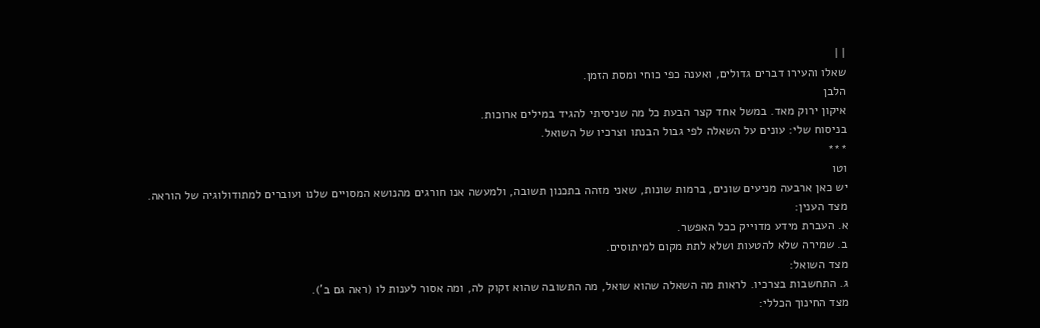| |
שאלו והעירו דברים גדולים, ואענה כפי כוחי ומסת הזמן.
הלבן
איקון ירוק מאד. במשל אחד קצר הבעת כל מה שניסיתי להגיד במילים ארוכות.
בניסוח שלי: עונים על השאלה לפי גבול הבנתו וצרכיו של השואל.
***
וטו
יש כאן ארבעה מניעים שונים, ברמות שונות, שאני מזהה בתכנון תשובה, ולמעשה אנו חורגים מהנושא המסויים שלנו ועוברים למתודולוגיה של הוראה.
מצד הענין:
א. העברת מידע מדוייק ככל האפשר.
ב. שמירה שלא להטעות ושלא לתת מקום למיתוסים.
מצד השואל:
ג. התחשבות בצרכיו. לראות מה השאלה שהוא שואל, מה התשובה שהוא זקוק לה, ומה אסור לענות לו (ראה גם ב').
מצד החינוך הכללי: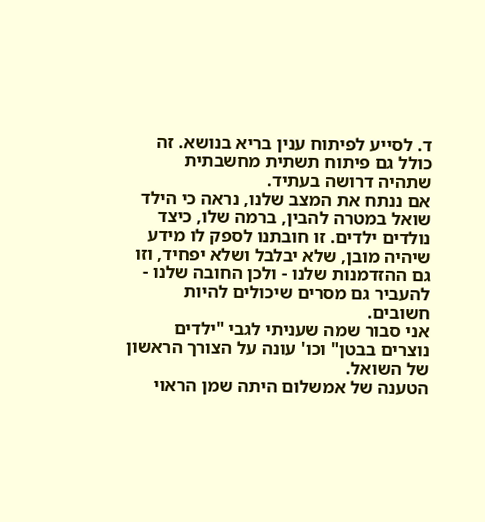ד. לסייע לפיתוח ענין בריא בנושא. זה כולל גם פיתוח תשתית מחשבתית שתהיה דרושה בעתיד.
אם ננתח את המצב שלנו, נראה כי הילד שואל במטרה להבין, ברמה שלו, כיצד נולדים ילדים. זו חובתנו לספק לו מידע שיהיה מובן, שלא יבלבל ושלא יפחיד, וזו גם ההזדמנות שלנו - ולכן החובה שלנו - להעביר גם מסרים שיכולים להיות חשובים.
אני סבור שמה שעניתי לגבי "ילדים נוצרים בבטן" וכו' עונה על הצורך הראשון של השואל.
הטענה של אמשלום היתה שמן הראוי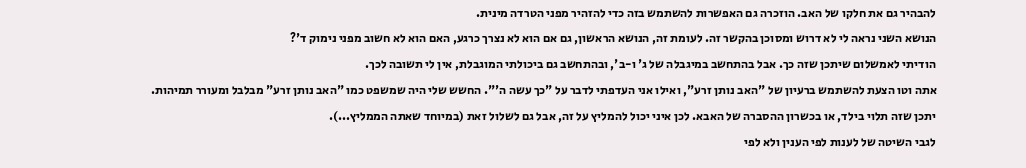להבהיר גם את חלקו של האב. הוזכרה גם האפשרות להשתמש בזה כדי להזהיר מפני הטרדה מינית.
הנושא השני נראה לי לא דרוש ומסוכן בהקשר זה. לעומת זה, הנושא הראשון, גם אם הוא לא נצרך כרגע, האם הוא לא חשוב מפני נימוק ד'?
הודיתי לאמשלום שיתכן שזה כך. אבל בהתחשב במיגבלה של ג' ו-ב', ובהתחשב גם ביכולתי המוגבלת, אין לי תשובה לכך.
אתה וטו הצעת להשתמש ברעיון של "האב נותן זרע", ואילו אני העדפתי לדבר על "כך עשה ה'". החשש שלי היה שמשפט כמו "האב נותן זרע" מבלבל ומעורר תמיהות. יתכן שזה תלוי בילד, או בכשרון ההסברה של האבא. לכן איני יכול להמליץ על זה, אבל גם לשלול זאת (במיוחד שאתה הממליץ...).
לגבי השיטה של לענות לפי הענין ולא לפי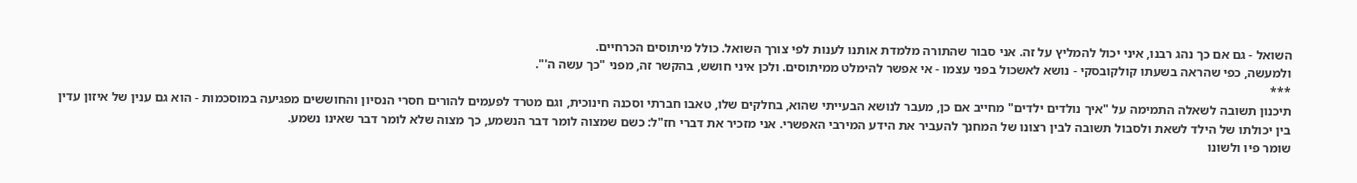השואל - גם אם כך נהג רבנו, איני יכול להמליץ על זה. אני סבור שהתורה מלמדת אותנו לענות לפי צורך השואל. כולל מיתוסים הכרחיים.
ולמעשה, כפי שהראה בשעתו קולקובסקי - נושא לאשכול בפני עצמו - אי אפשר להימלט ממיתוסים. ולכן איני חושש, בהקשר זה, מפני "כך עשה ה'".
***
תיכנון תשובה לשאלה התמימה על "איך נולדים ילדים" מחייב אם כן, מעבר לנושא הבעייתי שהוא, בחלקים שלו, טאבו חברתי וסכנה חינוכית, וגם מטרד לפעמים להורים חסרי הנסיון והחוששים מפגיעה במוסכמות - הוא גם ענין של איזון עדין בין יכולתו של הילד לשאת ולסבול תשובה לבין רצונו של המחנך להעביר את הידע המירבי האפשרי. אני מזכיר את דברי חז"ל: כשם שמצוה לומר דבר הנשמע, כך מצוה שלא לומר דבר שאינו נשמע.
שומר פיו ולשונו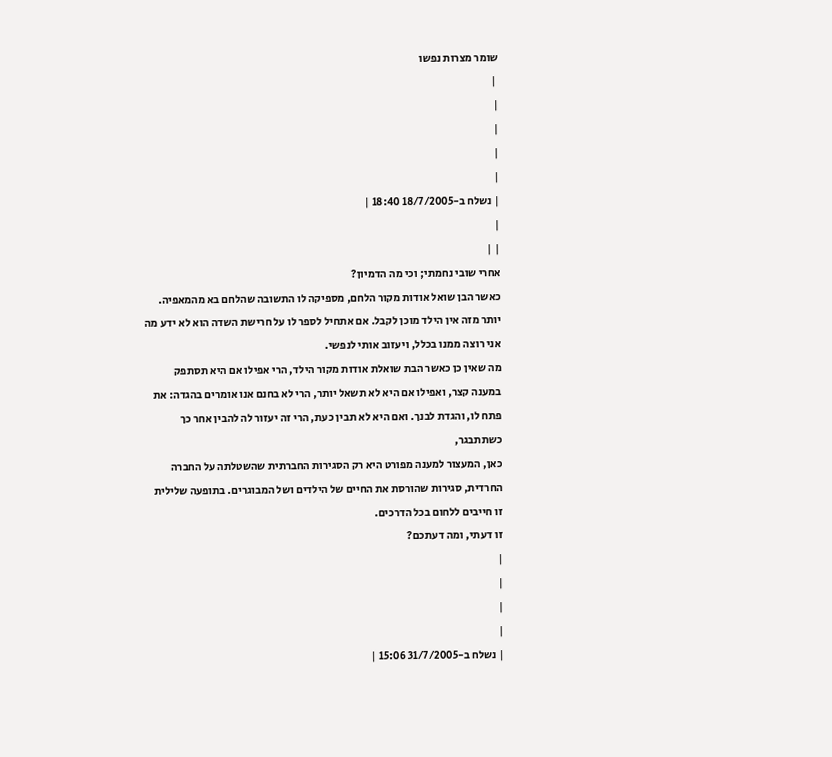שומר מצרות נפשו
 |
|
|
|
|
| נשלח ב-18/7/2005 18:40 |
|
| |
אחרי שובי נחמתי; וכי מה הדמיון?
כאשר הבן שואל אודות מקור הלחם, מספיקה לו התשובה שהלחם בא מהמאפיה. יותר מזה אין הילד מוכן לקבל. אם אתחיל לספר לו על חרישת השדה הוא לא ידע מה אני רוצה ממנו בכלל, ויעזוב אותי לנפשי.
מה שאין כן כאשר הבת שואלת אודות מקור הילד, הרי אפילו אם היא תסתפק במענה קצר, ואפילו אם היא לא תשאל יותר, הרי לא בחנם אנו אומרים בהגדה: את פתח לו, והגדת לבנך. ואם היא לא תבין כעת, הרי זה יעזור לה להבין אחר כך כשתתבגר,
כאן, המעצור למענה מפורט היא רק הסגירות החברתית שהשטלתה על החברה החרדית, סגירות שהורסת את החיים של הילדים ושל המבוגרים. בתופעה שלילית זו חייבים ללחום בכל הדרכים.
זו דעתי, ומה דעתכם?
|
|
|
|
| נשלח ב-31/7/2005 15:06 |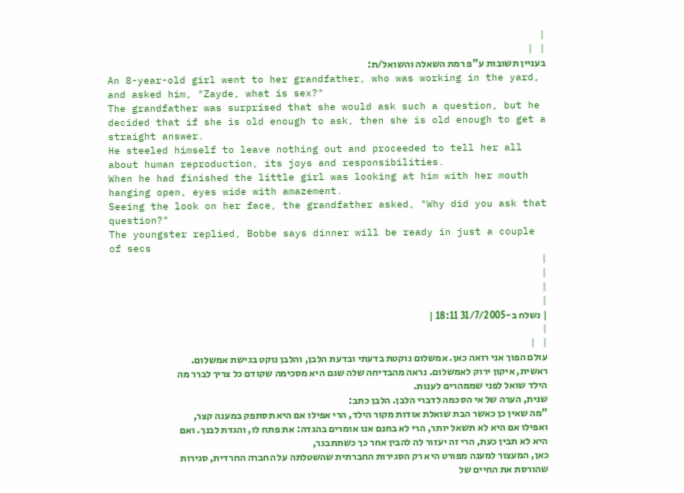|
| |
בעניין תשובות ע"פ רמת השאלה והשואל/ת:
An 8-year-old girl went to her grandfather, who was working in the yard, and asked him, "Zayde, what is sex?"
The grandfather was surprised that she would ask such a question, but he decided that if she is old enough to ask, then she is old enough to get a straight answer.
He steeled himself to leave nothing out and proceeded to tell her all about human reproduction, its joys and responsibilities.
When he had finished the little girl was looking at him with her mouth hanging open, eyes wide with amazement.
Seeing the look on her face, the grandfather asked, "Why did you ask that question?"
The youngster replied, Bobbe says dinner will be ready in just a couple of secs
|
|
|
|
| נשלח ב-31/7/2005 18:11 |
|
| |
עולם הפוך אני רואה כאן. אמשלום נוקטת בדעתי ובדעת הלבן, והלבן נוקט בגישת אמשלום.
ראשית, איקון ירוק לאמשלום. נראה מהבדיחה שלה שגם היא מסכימה שקודם כל צריך לברר מה הילד שואל לפני שממהרים לענות.
שנית, הערה של אי הסכמה לדברי הלבן. הלבן כתב:
"מה שאין כן כאשר הבת שואלת אודות מקור הילד, הרי אפילו אם היא תסתפק במענה קצר, ואפילו אם היא לא תשאל יותר, הרי לא בחנם אנו אומרים בהגדה: את פתח לו, והגדת לבנך. ואם היא לא תבין כעת, הרי זה יעזור לה להבין אחר כך כשתתבגר,
כאן, המעצור למענה מפורט היא רק הסגירות החברתית שהשטלתה על החברה החרדית, סגירות שהורסת את החיים של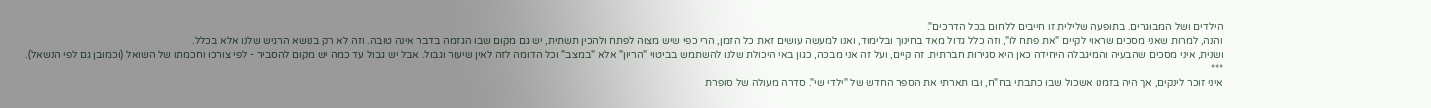הילדים ושל המבוגרים. בתופעה שלילית זו חייבים ללחום בכל הדרכים".
והנה, למרות שאני מסכים שראוי לקיים "את פתח לו", וזה כלל גדול מאד בחינוך ובלימוד, ואנו למעשה עושים זאת כל הזמן, הרי כפי שיש מצוה לפתח ולהכין תשתית, יש גם מקום שבו הגזמה בדבר אינה טובה. וזה לא רק בנושא הרגיש שלנו אלא בכלל.
ושנית, איני מסכים שהבעיה והמיגבלה היחידה כאן היא סגירות חברתית. זה קיים, ועל זה אני מבכה, כגון באי היכולת שלנו להשתמש בביטוי "הריון" אלא "במצב" וכל הדומה לזה לאין שיעור וגבול. אבל יש גבול עד כמה יש מקום להסביר - לפי צורכו וחכמתו של השואל (וכמובן גם לפי הנשאל).
***
איני זוכר לינקים, אך היה בזמנו אשכול שבו כתבתי בח"ח, ובו תארתי את הספר החדש של "ילדי שי". סדרה מעולה של סופרת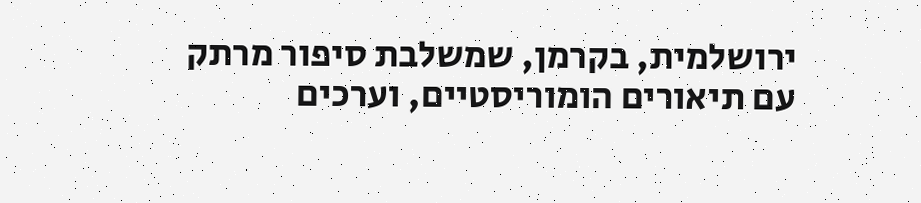ירושלמית, בקרמן, שמשלבת סיפור מרתק עם תיאורים הומוריסטיים, וערכים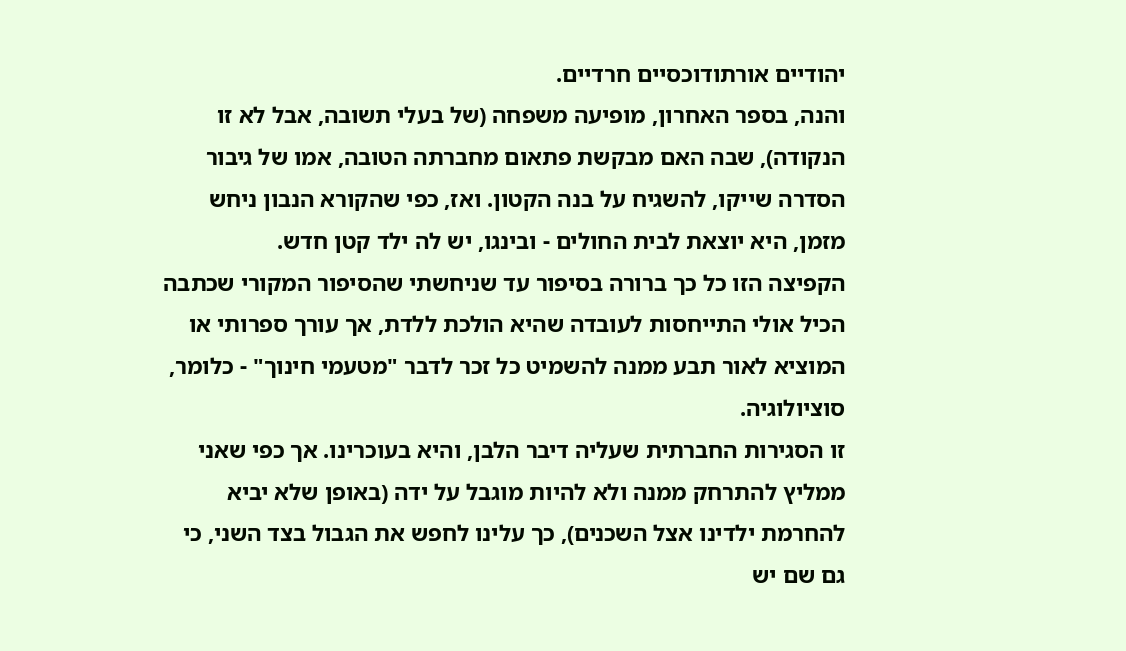יהודיים אורתודוכסיים חרדיים.
והנה, בספר האחרון, מופיעה משפחה (של בעלי תשובה, אבל לא זו הנקודה), שבה האם מבקשת פתאום מחברתה הטובה, אמו של גיבור הסדרה שייקו, להשגיח על בנה הקטון. ואז, כפי שהקורא הנבון ניחש מזמן, היא יוצאת לבית החולים - ובינגו, יש לה ילד קטן חדש.
הקפיצה הזו כל כך ברורה בסיפור עד שניחשתי שהסיפור המקורי שכתבה הכיל אולי התייחסות לעובדה שהיא הולכת ללדת, אך עורך ספרותי או המוציא לאור תבע ממנה להשמיט כל זכר לדבר "מטעמי חינוך" - כלומר, סוציולוגיה.
זו הסגירות החברתית שעליה דיבר הלבן, והיא בעוכרינו. אך כפי שאני ממליץ להתרחק ממנה ולא להיות מוגבל על ידה (באופן שלא יביא להחרמת ילדינו אצל השכנים), כך עלינו לחפש את הגבול בצד השני, כי גם שם יש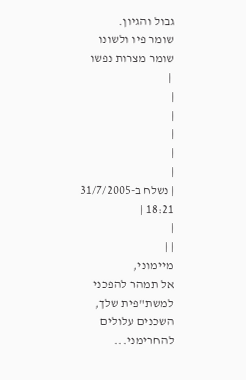גבול והגיון.
שומר פיו ולשונו
שומר מצרות נפשו
 |
|
|
|
|
|
| נשלח ב-31/7/2005 18:21 |
|
| |
מיימוני,
אל תמהר להפכני למשת"פית שלך, השכנים עלולים להחרימני...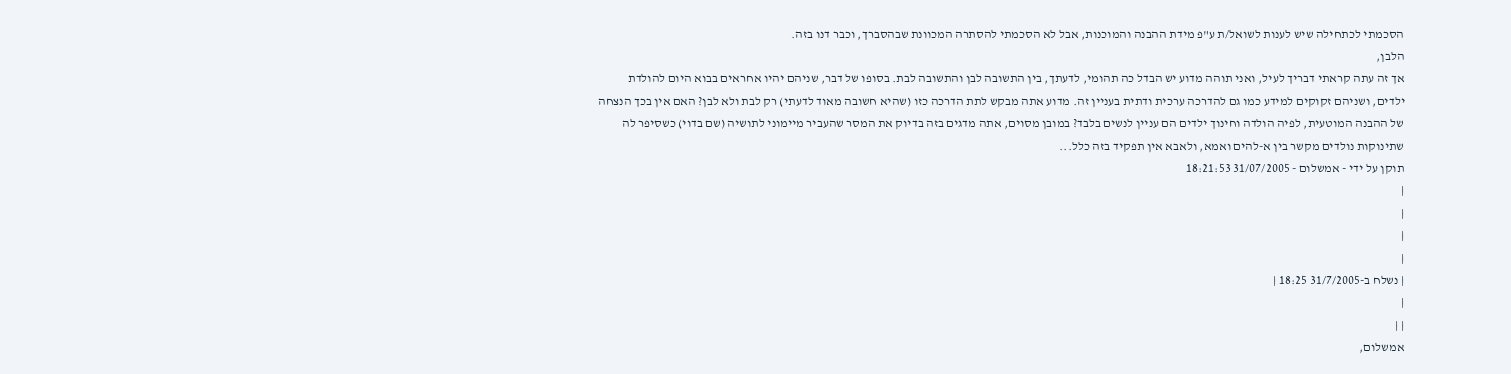הסכמתי לכתחילה שיש לענות לשואל/ת ע"פ מידת ההבנה והמוכנות, אבל לא הסכמתי להסתרה המכוונת שבהסברך, וכבר דנו בזה.
הלבן,
אך זה עתה קראתי דבריך לעיל, ואני תוהה מדוע יש הבדל כה תהומי, לדעתך, בין התשובה לבן והתשובה לבת. בסופו של דבר, שניהם יהיו אחראים בבוא היום להולדת ילדים, ושניהם זקוקים למידע כמו גם להדרכה ערכית ודתית בעניין זה. מדוע אתה מבקש לתת הדרכה כזו (שהיא חשובה מאוד לדעתי) רק לבת ולא לבן? האם אין בכך הנצחה של ההבנה המוטעית, לפיה הולדה וחינוך ילדים הם עניין לנשים בלבד? במובן מסוים, אתה מדגים בזה בדיוק את המסר שהעביר מיימוני לתושיה (שם בדוי) כשסיפר לה שתינוקות נולדים מקשר בין א-להים ואמא, ולאבא אין תפקיד בזה כלל...
תוקן על ידי - אמשלום - 31/07/2005 18:21:53
|
|
|
|
| נשלח ב-31/7/2005 18:25 |
|
| |
אמשלום,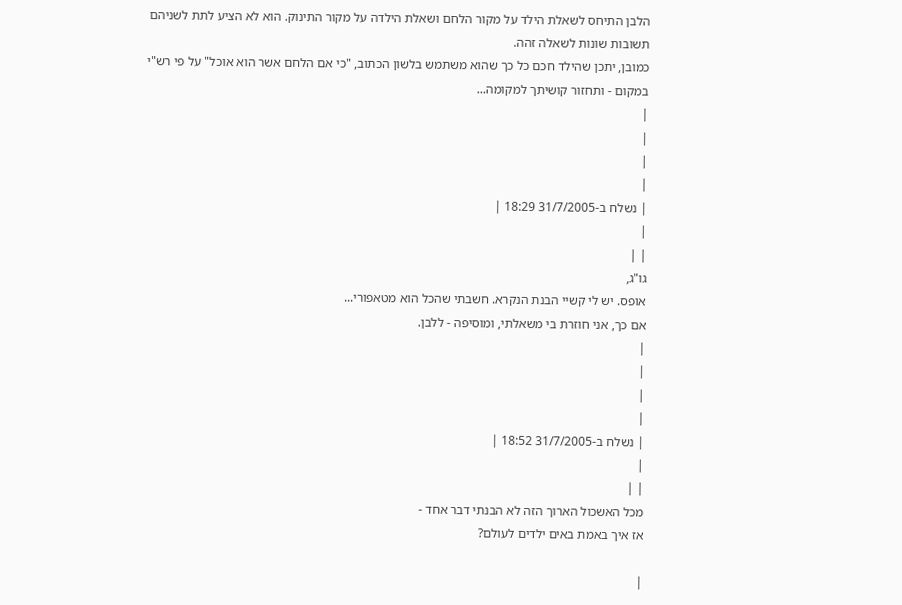הלבן התיחס לשאלת הילד על מקור הלחם ושאלת הילדה על מקור התינוק. הוא לא הציע לתת לשניהם תשובות שונות לשאלה זהה.
כמובן, יתכן שהילד חכם כל כך שהוא משתמש בלשון הכתוב, "כי אם הלחם אשר הוא אוכל" על פי רש"י במקום - ותחזור קושיתך למקומה...
|
|
|
|
| נשלח ב-31/7/2005 18:29 |
|
| |
גו"ג,
אופס. יש לי קשיי הבנת הנקרא. חשבתי שהכל הוא מטאפורי...
אם כך, אני חוזרת בי משאלתי, ומוסיפה - ללבן.
|
|
|
|
| נשלח ב-31/7/2005 18:52 |
|
| |
מכל האשכול הארוך הזה לא הבנתי דבר אחד -
אז איך באמת באים ילדים לעולם?

|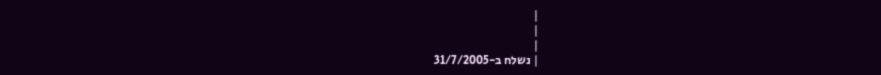|
|
|
| נשלח ב-31/7/2005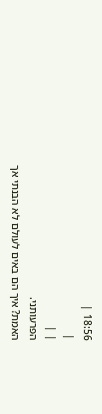18:56 |
|
| |
הפרעותני.
האמת? איך הם באים לעולם לא הבנתי אך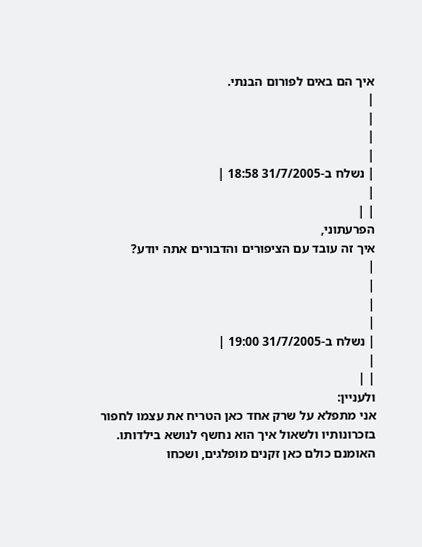איך הם באים לפורום הבנתי.
|
|
|
|
| נשלח ב-31/7/2005 18:58 |
|
| |
הפרעתוני,
איך זה עובד עם הציפורים והדבורים אתה יודע?
|
|
|
|
| נשלח ב-31/7/2005 19:00 |
|
| |
ולעניין:
אני מתפלא על שרק אחד כאן הטריח את עצמו לחפור בזכרונותיו ולשאול איך הוא נחשף לנושא בילדותו. האומנם כולם כאן זקנים מופלגים, ושכחו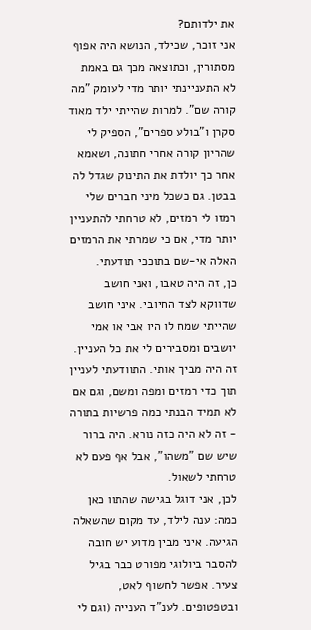את ילדותם?
אני זוכר, שכילד, הנושא היה אפוף מסתורין, וכתוצאה מכך גם באמת לא התעניינתי יותר מדי לעומק "מה קורה שם". למרות שהייתי ילד מאוד סקרן ו"בולע ספרים", הספיק לי שהריון קורה אחרי חתונה, ושאמא אחר כך יולדת את התינוק שגדל לה בבטן. גם כשכל מיני חברים שלי רמזו לי רמזים, לא טרחתי להתעניין יותר מדי, אם כי שמרתי את הרמזים האלה אי-שם בתוככי תודעתי.
כן, זה היה טאבו, ואני חושב שדווקא לצד החיובי. איני חושב שהייתי שמח לו היו אבי או אמי יושבים ומסבירים לי את כל העניין. זה היה מביך אותי. התוודעתי לעניין תוך כדי רמזים ומפה ומשם, וגם אם לא תמיד הבנתי כמה פרשיות בתורה - זה לא היה כזה נורא. היה ברור שיש שם "משהו", אבל אף פעם לא טרחתי לשאול.
לכן, אני דוגל בגישה שהתוו כאן כמה: ענה לילד, עד מקום שהשאלה הגיעה. איני מבין מדוע יש חובה להסבר ביולוגי מפורט כבר בגיל צעיר. אפשר לחשוף לאט, ובטפטופים. לענ"ד הענייה (וגם לי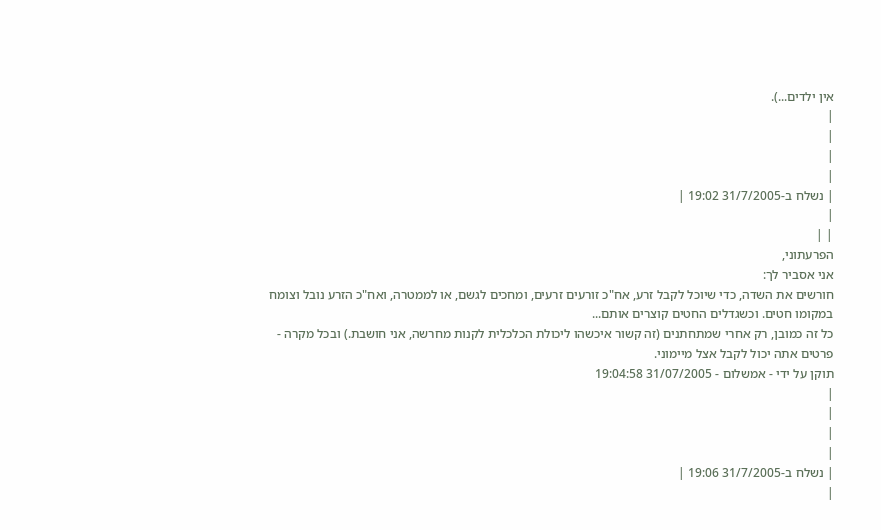אין ילדים...).
|
|
|
|
| נשלח ב-31/7/2005 19:02 |
|
| |
הפרעתוני,
אני אסביר לך:
חורשים את השדה, כדי שיוכל לקבל זרע, אח"כ זורעים זרעים, ומחכים לגשם, או לממטרה, ואח"כ הזרע נובל וצומח במקומו חטים. וכשגדלים החטים קוצרים אותם...
כל זה כמובן, רק אחרי שמתחתנים (זה קשור איכשהו ליכולת הכלכלית לקנות מחרשה, אני חושבת.) ובכל מקרה - פרטים אתה יכול לקבל אצל מיימוני.
תוקן על ידי - אמשלום - 31/07/2005 19:04:58
|
|
|
|
| נשלח ב-31/7/2005 19:06 |
|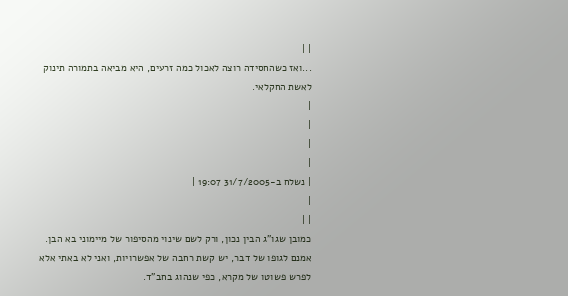| |
...ואז כשהחסידה רוצה לאכול כמה זרעים, היא מביאה בתמורה תינוק לאשת החקלאי.
|
|
|
|
| נשלח ב-31/7/2005 19:07 |
|
| |
כמובן שגו"ג הבין נכון, ורק לשם שינוי מהסיפור של מיימוני בא הבן.
אמנם לגופו של דבר, יש קשת רחבה של אפשרויות, ואני לא באתי אלא לפרש פשוטו של מקרא, כפי שנהוג בחב"ד.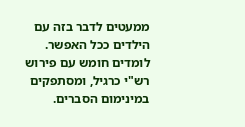ממעטים לדבר בזה עם הילדים ככל האפשר.
לומדים חומש עם פירוש רש"י כרגיל, ומסתפקים במינימום הסברים.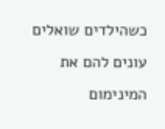כשהילדים שואלים עונים להם את המינימום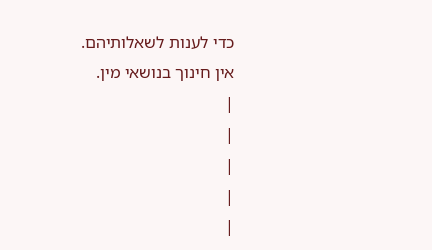כדי לענות לשאלותיהם.
אין חינוך בנושאי מין.
|
|
|
|
|